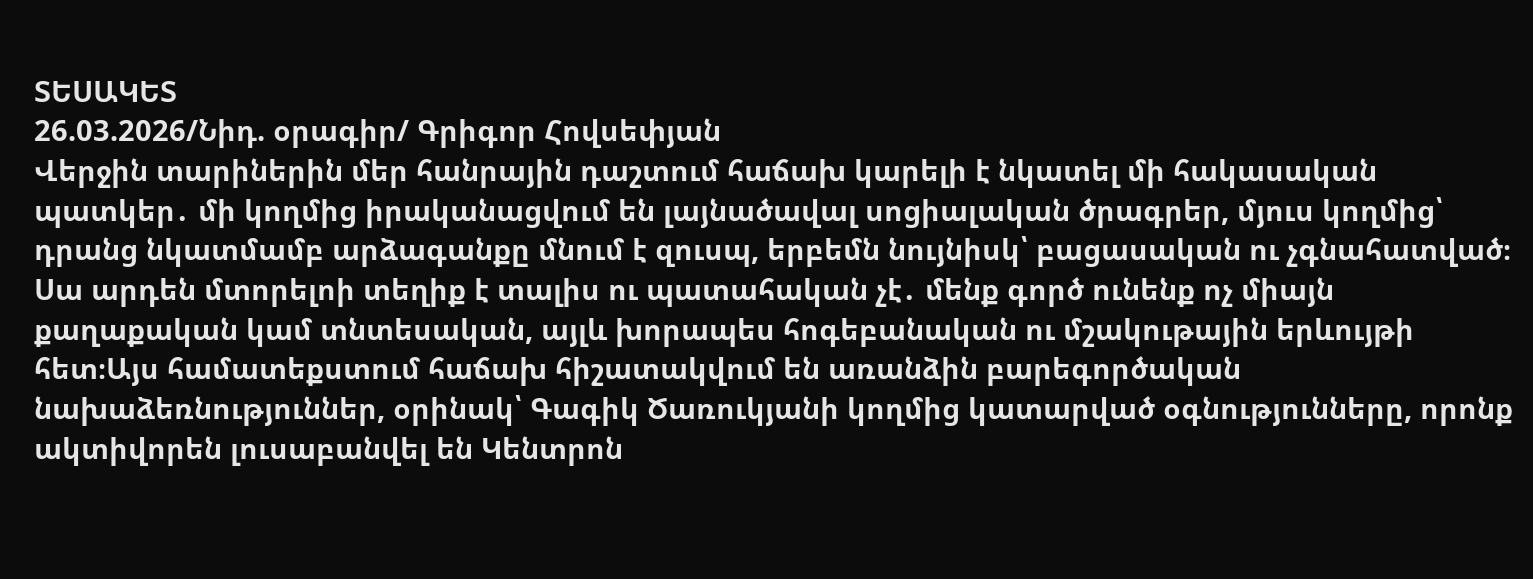ՏԵՍԱԿԵՏ
26.03.2026/Նիդ. օրագիր/ Գրիգոր Հովսեփյան
Վերջին տարիներին մեր հանրային դաշտում հաճախ կարելի է նկատել մի հակասական պատկեր․ մի կողմից իրականացվում են լայնածավալ սոցիալական ծրագրեր, մյուս կողմից՝ դրանց նկատմամբ արձագանքը մնում է զուսպ, երբեմն նույնիսկ՝ բացասական ու չգնահատված։ Սա արդեն մտորելոի տեղիք է տալիս ու պատահական չէ․ մենք գործ ունենք ոչ միայն քաղաքական կամ տնտեսական, այլև խորապես հոգեբանական ու մշակութային երևույթի հետ։Այս համատեքստում հաճախ հիշատակվում են առանձին բարեգործական նախաձեռնություններ, օրինակ՝ Գագիկ Ծառուկյանի կողմից կատարված օգնությունները, որոնք ակտիվորեն լուսաբանվել են Կենտրոն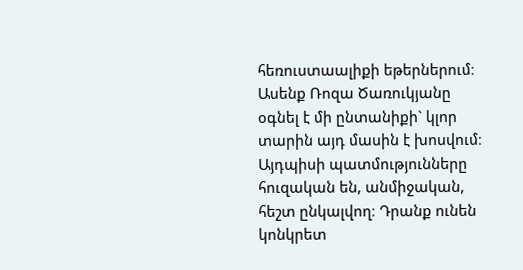հեռուստաալիքի եթերներում։ Ասենք Ռոզա Ծառուկյանը օգնել է մի ընտանիքի` կլոր տարին այդ մասին է խոսվում։ Այդպիսի պատմությունները հուզական են, անմիջական, հեշտ ընկալվող։ Դրանք ունեն կոնկրետ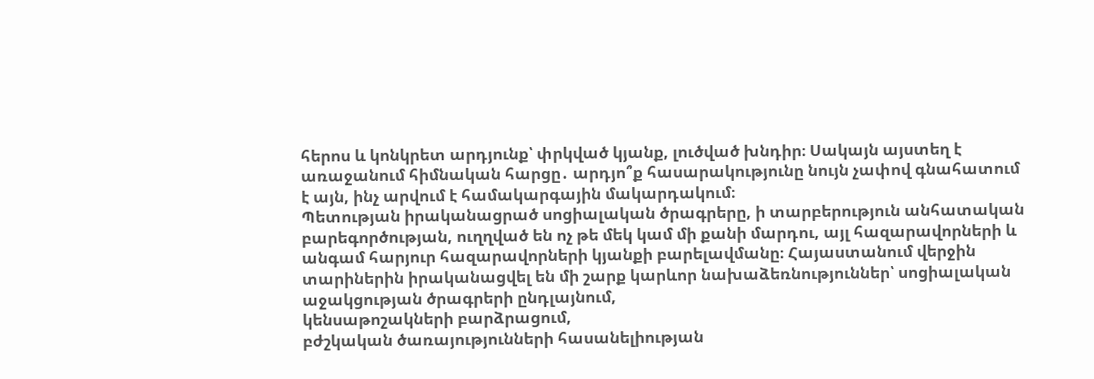հերոս և կոնկրետ արդյունք՝ փրկված կյանք, լուծված խնդիր։ Սակայն այստեղ է առաջանում հիմնական հարցը․ արդյո՞ք հասարակությունը նույն չափով գնահատում է այն, ինչ արվում է համակարգային մակարդակում։
Պետության իրականացրած սոցիալական ծրագրերը, ի տարբերություն անհատական բարեգործության, ուղղված են ոչ թե մեկ կամ մի քանի մարդու, այլ հազարավորների և անգամ հարյուր հազարավորների կյանքի բարելավմանը։ Հայաստանում վերջին տարիներին իրականացվել են մի շարք կարևոր նախաձեռնություններ՝ սոցիալական աջակցության ծրագրերի ընդլայնում,
կենսաթոշակների բարձրացում,
բժշկական ծառայությունների հասանելիության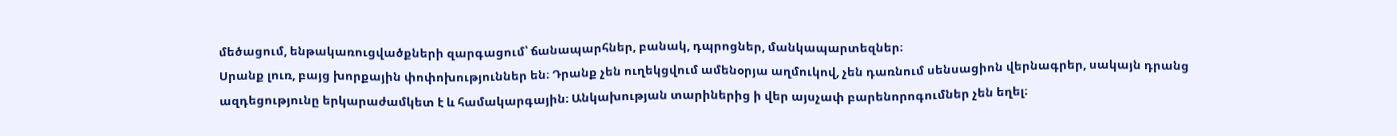մեծացում, ենթակառուցվածքների զարգացում՝ ճանապարհներ, բանակ, դպրոցներ, մանկապարտեզներ։
Սրանք լուռ, բայց խորքային փոփոխություններ են։ Դրանք չեն ուղեկցվում ամենօրյա աղմուկով, չեն դառնում սենսացիոն վերնագրեր, սակայն դրանց ազդեցությունը երկարաժամկետ է և համակարգային։ Անկախության տարիներից ի վեր այսչափ բարենորոգումներ չեն եղել։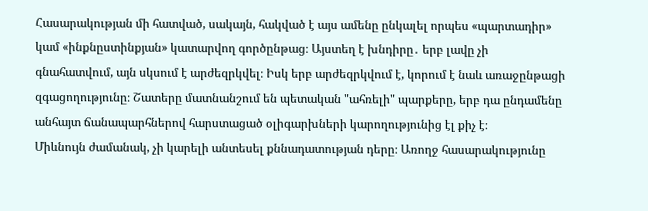Հասարակության մի հատված, սակայն, հակված է այս ամենը ընկալել որպես «պարտադիր» կամ «ինքնըստինքյան» կատարվող գործընթաց։ Այստեղ է խնդիրը․ երբ լավը չի գնահատվում, այն սկսում է արժեզրկվել։ Իսկ երբ արժեզրկվում է, կորում է նաև առաջընթացի զգացողությունը։ Շատերը մատնանշում են պետական "ահռելի" պարքերը, երբ դա ընդամենը անհայտ ճանապարհներով հարստացած օլիգարխների կարողությունից էլ քիչ է։
Միևնույն ժամանակ, չի կարելի անտեսել քննադատության դերը։ Առողջ հասարակությունը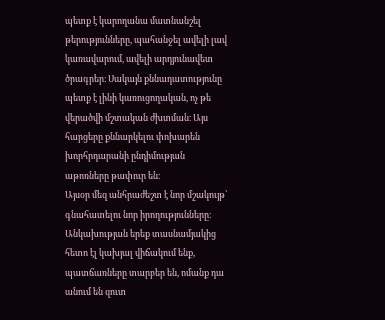պետք է կարողանա մատնանշել թերությունները, պահանջել ավելի լավ կառավարում, ավելի արդյունավետ ծրագրեր։ Սակայն քննադատությունը պետք է լինի կառուցողական, ոչ թե վերածվի մշտական ժխտման։ Այս հարցերը քննարկելու փոխարեն խորհրդարանի ընդիմության աթոռները թափուր են։
Այսօր մեզ անհրաժեշտ է նոր մշակույթ՝ գնահատելու նոր իրողությունները։ Անկախության երեք տասնամյակից հետո էլ կախյալ վիճակում ենք, պատճառները տարբեր են, ոմանք դա անում են զուտ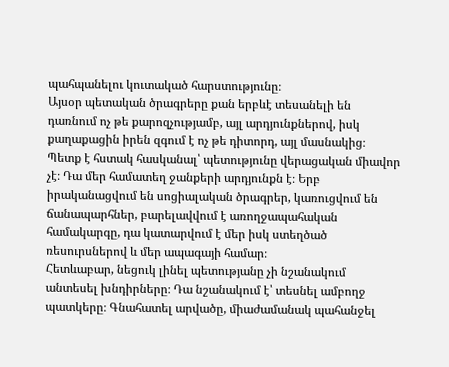պահպանելու կուտակած հարստությունը։
Այսօր պետական ծրագրերը քան երբևէ տեսանելի են դառնում ոչ թե քարոզչությամբ, այլ արդյունքներով, իսկ քաղաքացին իրեն զգում է ոչ թե դիտորդ, այլ մասնակից։
Պետք է հստակ հասկանալ՝ պետությունը վերացական միավոր չէ։ Դա մեր համատեղ ջանքերի արդյունքն է։ Երբ իրականացվում են սոցիալական ծրագրեր, կառուցվում են ճանապարհներ, բարելավվում է առողջապահական համակարգը, դա կատարվում է մեր իսկ ստեղծած ռեսուրսներով և մեր ապագայի համար։
Հետևաբար, նեցուկ լինել պետությանը չի նշանակում անտեսել խնդիրները։ Դա նշանակում է՝ տեսնել ամբողջ պատկերը։ Գնահատել արվածը, միաժամանակ պահանջել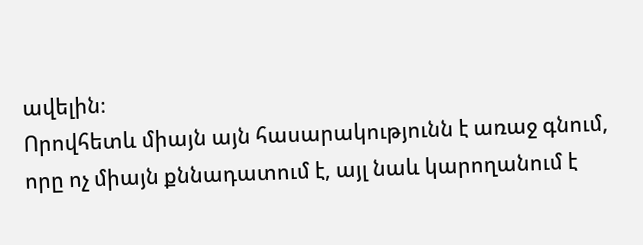ավելին։
Որովհետև միայն այն հասարակությունն է առաջ գնում, որը ոչ միայն քննադատում է, այլ նաև կարողանում է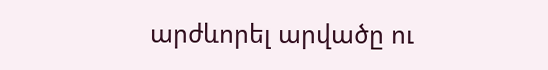արժևորել արվածը ու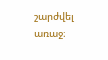շարժվել առաջ։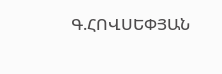Գ.ՀՈՎՍԵՓՅԱՆ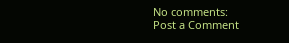No comments:
Post a Comment